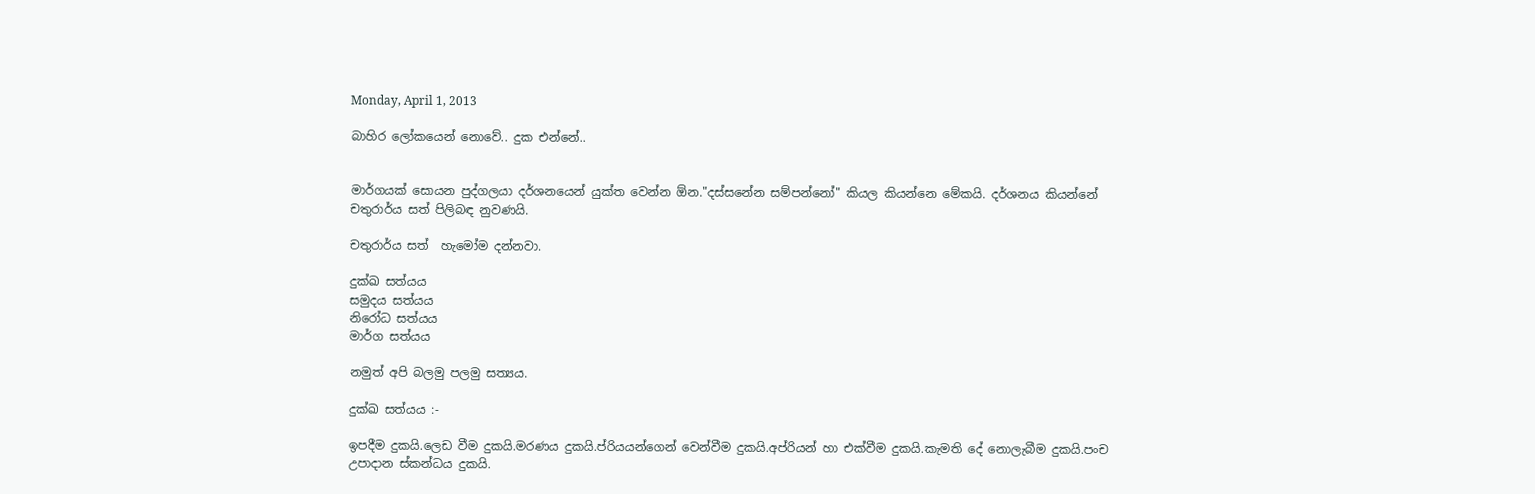Monday, April 1, 2013

බාහිර ලෝකයෙන් නොවේ.. දුක එන්නේ..


මාර්ගයක් සොයන පුද්ගලයා දර්ශනයෙන් යුක්ත වෙන්න ඕන."දස්සනේන සම්පන්නෝ" කියල කියන්නෙ මේකයි. දර්ශනය කියන්නේ චතුරාර්ය සත් පිලිබඳ නුවණයි.

චතුරාර්ය සත්  හැමෝම දන්නවා.

දුක්ඛ සත්යය
සමුදය සත්යය
නිරෝධ සත්යය
මාර්ග සත්යය

නමුත් අපි බලමු පලමු සත්‍යය.

දුක්ඛ සත්යය :-

ඉපදීම දුකයි.ලෙඩ වීම දුකයි.මරණය දුකයි.ප්රියයන්ගෙන් වෙන්වීම දුකයි.අප්රියන් හා එක්වීම දුකයි.කැමති දේ නොලැබීම දුකයි.පංච උපාදාන ස්කන්ධය දුකයි.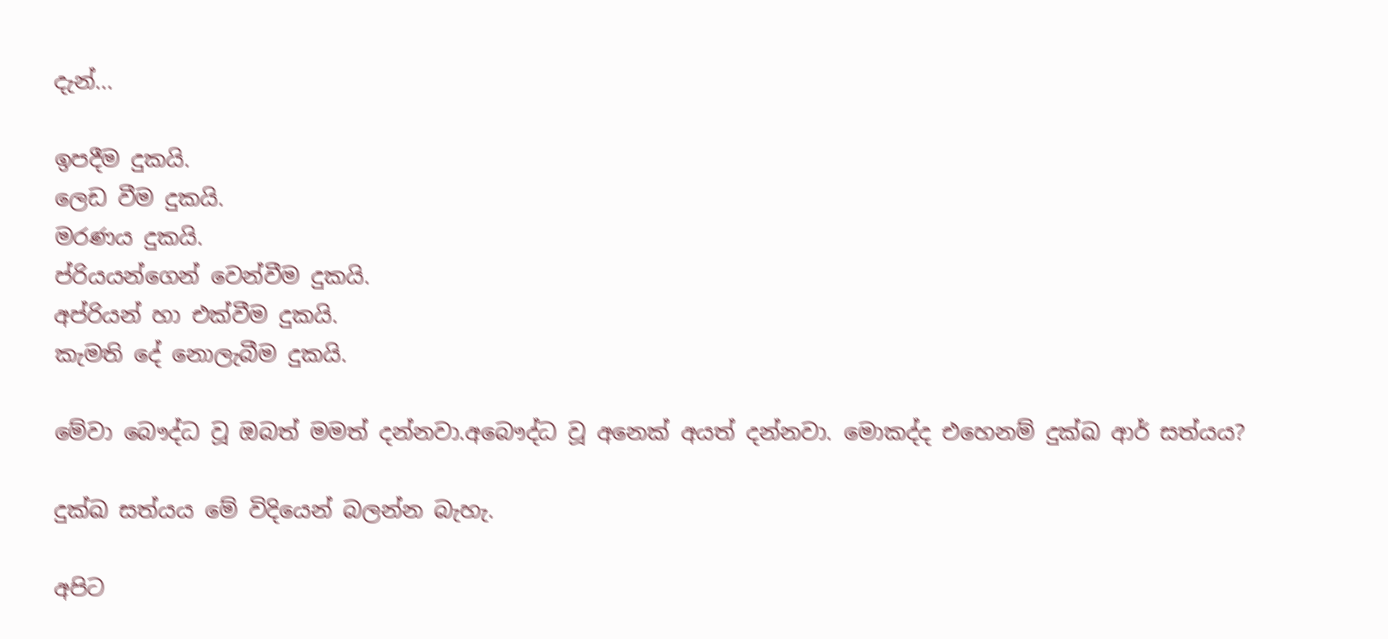දැන්...

ඉපදීම දුකයි.
ලෙඩ වීම දුකයි.
මරණය දුකයි.
ප්රියයන්ගෙන් වෙන්වීම දුකයි.
අප්රියන් හා එක්වීම දුකයි.
කැමති දේ නොලැබීම දුකයි.

මේවා බෞද්ධ වූ ඔබත් මමත් දන්නවා.අබෞද්ධ වූ අනෙක් අයත් දන්නවා. මොකද්ද එහෙනම් දුක්ඛ ආර් සත්යය?

දුක්ඛ සත්යය මේ විදියෙන් බලන්න බැහැ.

අපිට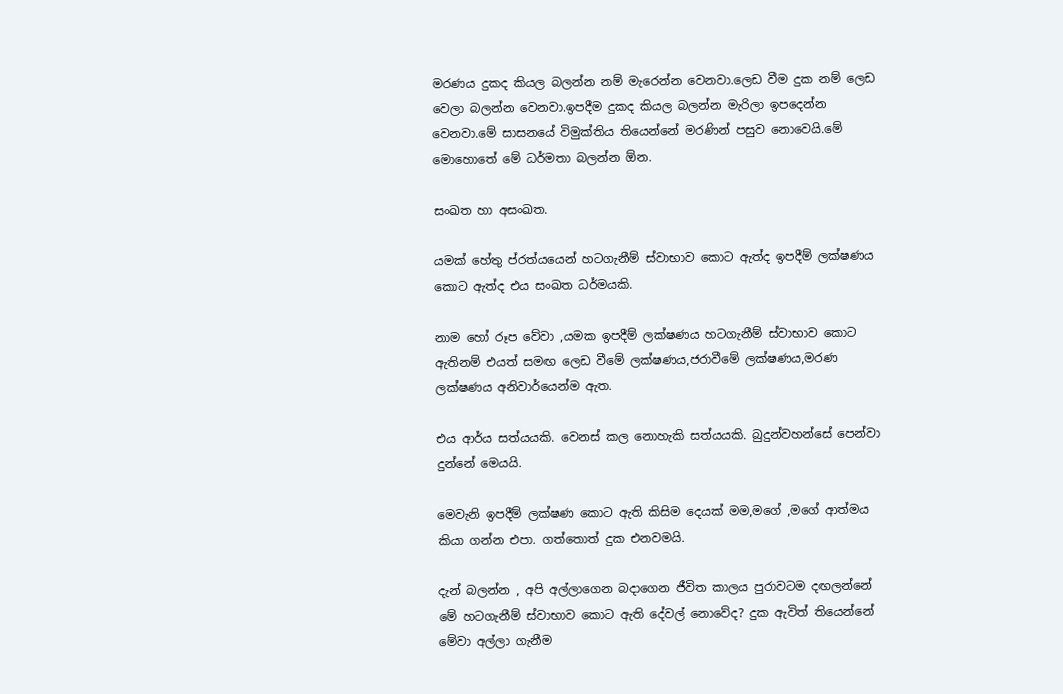මරණය දුකද කියල බලන්න නම් මැරෙන්න වෙනවා.ලෙඩ වීම දුක නම් ලෙඩ වෙලා බලන්න වෙනවා.ඉපදීම දුකද කියල බලන්න මැරිලා ඉපදෙන්න වෙනවා.මේ සාසනයේ විමුක්තිය තියෙන්නේ මරණින් පසුව නොවෙයි.මේ මොහොතේ මේ ධර්මතා බලන්න ඕන.

සංඛත හා අසංඛත.

යමක් හේතු ප්රත්යයෙන් හටගැනීම් ස්වාභාව කොට ඇත්ද ඉපදීම් ලක්ෂණය කොට ඇත්ද එය සංඛත ධර්මයකි.

නාම හෝ රූප වේවා ,යමක ඉපදීම් ලක්ෂණය හටගැනීම් ස්වාභාව කොට ඇතිනම් එයත් සමඟ ලෙඩ වීමේ ලක්ෂණය,ජරාවීමේ ලක්ෂණය,මරණ ලක්ෂණය අනිවාර්යෙන්ම ඇත.

එය ආර්ය සත්යයකි. වෙනස් කල නොහැකි සත්යයකි. බුදුන්වහන්සේ පෙන්වා දුන්නේ මෙයයි.

මෙවැනි ඉපදීම් ලක්ෂණ කොට ඇති කිසිම දෙයක් මම,මගේ ,මගේ ආත්මය කියා ගන්න එපා. ගත්තොත් දුක එනවමයි.

දැන් බලන්න , අපි අල්ලාගෙන බදාගෙන ජීවිත කාලය පුරාවටම දඟලන්නේ මේ හටගැනීම් ස්වාභාව කොට ඇති දේවල් නොවේද? දුක ඇවිත් තියෙන්නේ මේවා අල්ලා ගැනීම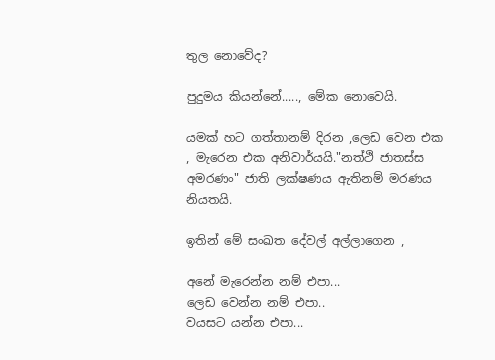තුල නොවේද?

පුදුමය කියන්නේ....., මේක නොවෙයි.

යමක් හට ගත්තානම් දිරන ,ලෙඩ වෙන එක , මැරෙන එක අනිවාර්යයි."නත්ථි ජාතස්ස අමරණං" ජාති ලක්ෂණය ඇතිනම් මරණය නියතයි.

ඉතින් මේ සංඛත දේවල් අල්ලාගෙන ,

අනේ මැරෙන්න නම් එපා...
ලෙඩ වෙන්න නම් එපා..
වයසට යන්න එපා...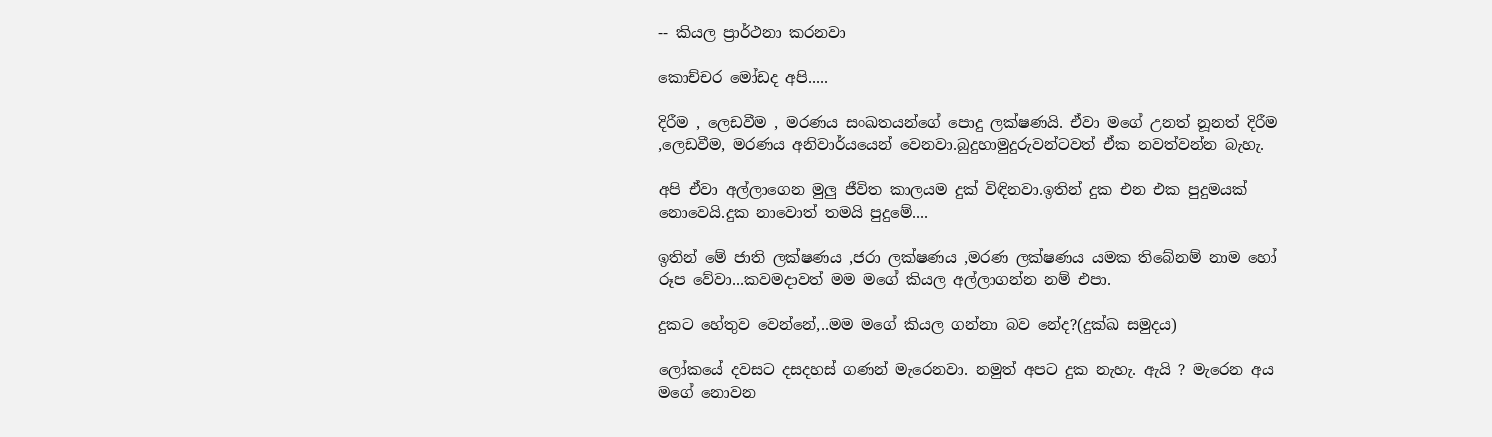-- කියල ප්‍රාර්ථනා කරනවා

කොච්චර මෝඩද අපි.....

දිරීම , ලෙඩවීම , මරණය සංඛතයන්ගේ පොදු ලක්ෂණයි. ඒවා මගේ උනත් නූනත් දිරීම ,ලෙඩවීම, මරණය අනිවාර්යයෙන් වෙනවා.බුදුහාමුදුරුවන්ටවත් ඒක නවත්වන්න බැහැ.

අපි ඒවා අල්ලාගෙන මුලු ජීවිත කාලයම දුක් විඳිනවා.ඉතින් දුක එන එක පුදුමයක් නොවෙයි.දුක නාවොත් තමයි පුදුමේ....

ඉතින් මේ ජාති ලක්ෂණය ,ජරා ලක්ෂණය ,මරණ ලක්ෂණය යමක තිබේනම් නාම හෝ රූප වේවා...කවමදාවත් මම මගේ කියල අල්ලාගන්න නම් එපා.

දුකට හේතුව වෙන්නේ,..මම මගේ කියල ගන්නා බව නේද?(දුක්ඛ සමුදය)

ලෝකයේ දවසට දසදහස් ගණන් මැරෙනවා. නමුත් අපට දුක නැහැ. ඇයි ? මැරෙන අය මගේ නොවන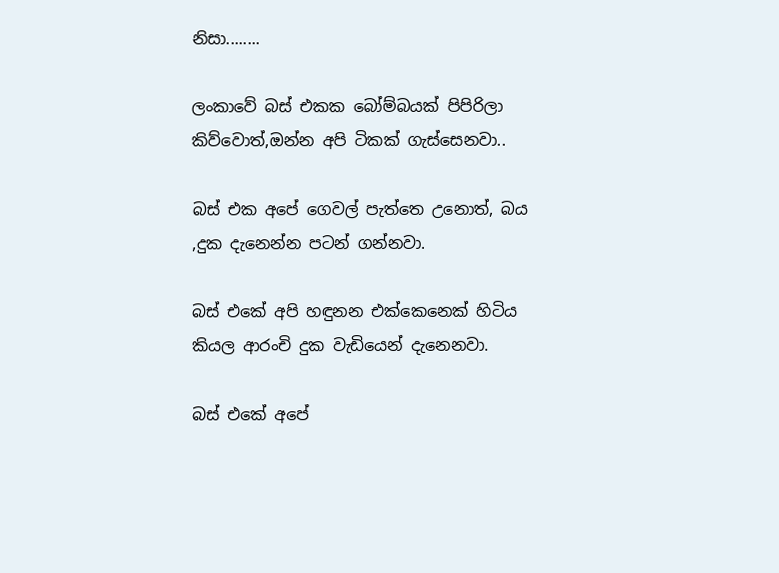නිසා........

ලංකාවේ බස් එකක බෝම්බයක් පිපිරිලා කිව්වොත්,ඔන්න අපි ටිකක් ගැස්සෙනවා..

බස් එක අපේ ගෙවල් පැත්තෙ උනොත්, බය ,දුක දැනෙන්න පටන් ගන්නවා.

බස් එකේ අපි හඳුනන එක්කෙනෙක් හිටිය කියල ආරංචි දුක වැඩියෙන් දැනෙනවා.

බස් එකේ අපේ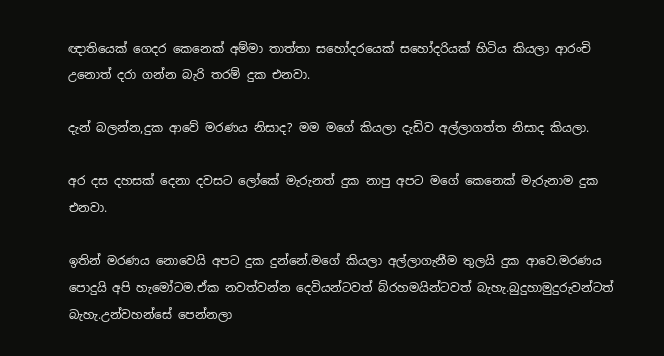ඥාතියෙක් ගෙදර කෙනෙක් අම්මා තාත්තා සහෝදරයෙක් සහෝදරියක් හිටිය කියලා ආරංචි උනොත් දරා ගන්න බැරි තරම් දුක එනවා.

දැන් බලන්න,දුක ආවේ මරණය නිසාද? මම මගේ කියලා දැඩිව අල්ලාගත්ත නිසාද කියලා.

අර දස දහසක් දෙනා දවසට ලෝකේ මැරුනත් දුක නාපු අපට මගේ කෙනෙක් මැරුනාම දුක එනවා.

ඉතින් මරණය නොවෙයි අපට දුක දුන්නේ.මගේ කියලා අල්ලාගැනීම තුලයි දුක ආවෙ.මරණය පොදුයි අපි හැමෝටම.ඒක නවත්වන්න දෙවියන්ටවත් බ්රහමයින්ටවත් බැහැ.බුදුහාමුදුරුවන්ටත් බැහැ.උන්වහන්සේ පෙන්නලා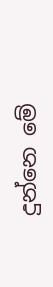දුන්නෙ මේ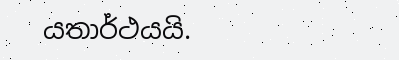යතාර්ථයයි.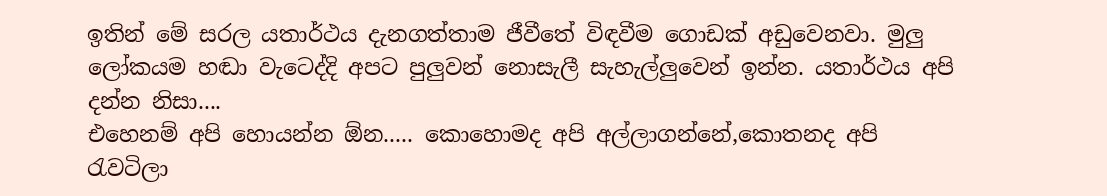ඉතින් මේ සරල යතාර්ථය දැනගත්තාම ජීවීතේ විඳවීම ගොඩක් අඩුවෙනවා. මුලු ලෝකයම හඬා වැටෙද්දි අපට පුලුවන් නොසැලී සැහැල්ලුවෙන් ඉන්න. යතාර්ථය අපි දන්න නිසා....
එහෙනම් අපි හොයන්න ඕන..... කොහොමද අපි අල්ලාගන්නේ,කොතනද අපි රැවටිලා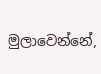මුලාවෙන්නේ,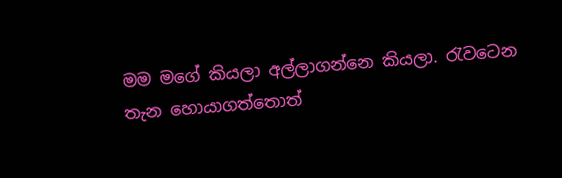මම මගේ කියලා අල්ලාගන්නෙ කියලා. රැවටෙන තැන හොයාගත්තොත්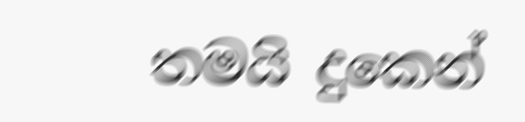තමයි දුකෙන්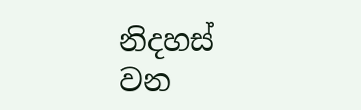නිදහස් වන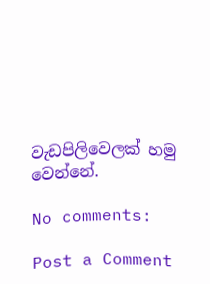වැඩපිලිවෙලක් හමු වෙන්නේ.

No comments:

Post a Comment